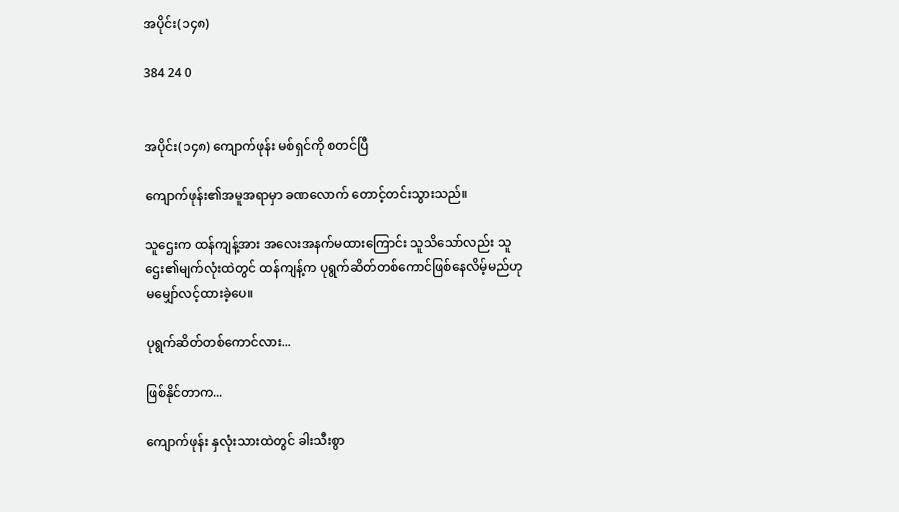အပိုင်း(၁၄၈)

384 24 0


အပိုင်း(၁၄၈) ကျောက်ဖုန်း မစ်ရှင်ကို စတင်ပြီ

ကျောက်ဖုန်း၏အမူအရာမှာ ခဏလောက် တောင့်တင်းသွားသည်။

သူဌေးက ထန်ကျန့်အား အလေးအနက်မထားကြောင်း သူသိသော်လည်း သူဌေး၏မျက်လုံးထဲတွင် ထန်ကျန့်က ပုရွက်ဆိတ်တစ်ကောင်ဖြစ်နေလိမ့်မည်ဟု မမျှော်လင့်ထားခဲ့ပေ။

ပုရွက်ဆိတ်တစ်ကောင်လား...

ဖြစ်နိုင်တာက...

ကျောက်ဖုန်း နှလုံးသားထဲတွင် ခါးသီးစွာ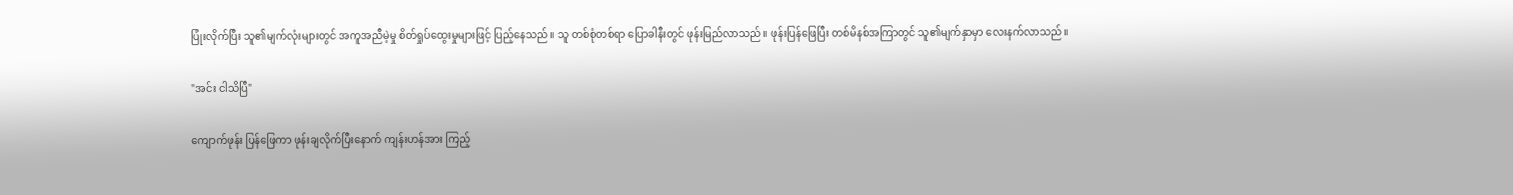ပြုံးလိုက်ပြီး သူ၏မျက်လုံးများတွင် အကူအညီမဲ့မှု စိတ်ရှုပ်ထွေးမှုများဖြင့် ပြည့်နေသည်။ သူ တစ်စုံတစ်ရာ ပြောခါနီးတွင် ဖုန်းမြည်လာသည်။ ဖုန်းပြန်ဖြေပြီး တစ်မိနစ်အကြာတွင် သူ၏မျက်နှာမှာ လေးနက်လာသည်။

"အင်း ငါသိပြီ"

ကျောက်ဖုန်း ပြန်ဖြေကာ ဖုန်းချလိုက်ပြီးနောက် ကျန်းဟန်အား ကြည့်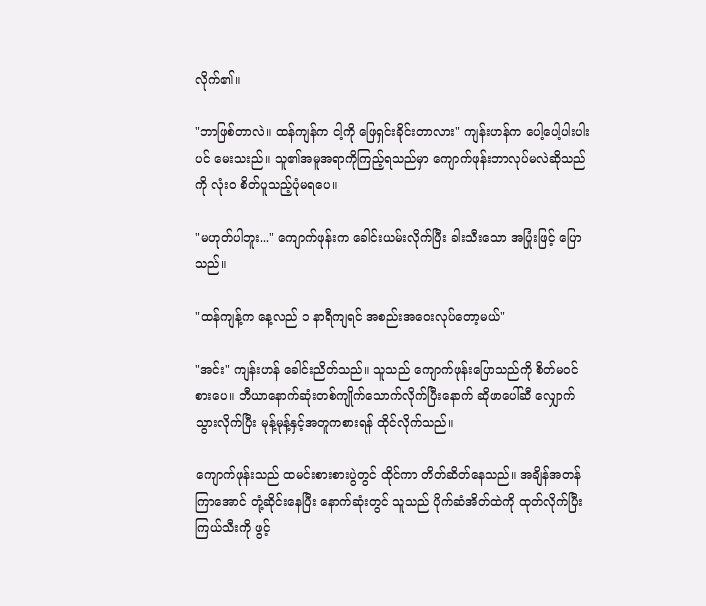လိုက်၏။

"ဘာဖြစ်တာလဲ။ ထန်ကျန်က ငါ့ကို ဖြေရှင်းခိုင်းတာလား" ကျန်းဟန်က ပေါ့ပေါ့ပါးပါးပင် မေးသးည်။ သူ၏အမူအရာကိုကြည့်ရသည်မှာ ကျောက်ဖုန်းဘာလုပ်မလဲဆိုသည်ကို လုံးဝ စိတ်ပူသည့်ပုံမရပေ။

"မဟုတ်ပါဘူး..." ကျောက်ဖုန်းက ခေါင်းယမ်းလိုက်ပြီး ခါးသီးသော အပြုံးဖြင့် ပြောသည်။

"ထန်ကျန့်က နေ့လည် ၁ နာရီကျရင် အစည်းအဝေးလုပ်တော့မယ်"

"အင်း" ကျန်းဟန် ခေါင်းညိတ်သည်။ သူသည် ကျောက်ဖုန်းပြောသည်ကို စိတ်မဝင်စားပေ။ ဘီယာနောက်ဆုံးတစ်ကျိုက်သောက်လိုက်ပြီးနောက် ဆိုဖာပေါ်ဆီ လျှောက်သွားလိုက်ပြီး မုန့်မုန့်နှင့်အတူကစားရန် ထိုင်လိုက်သည်။

ကျောက်ဖုန်းသည် ထမင်းစားစားပွဲတွင် ထိုင်ကာ တိတ်ဆိတ်နေသည်။ အချိန်အတန်ကြာအောင် တုံ့ဆိုင်းနေပြီး နောက်ဆုံးတွင် သူသည် ပိုက်ဆံအိတ်ထဲကို ထုတ်လိုက်ပြီး ကြယ်သီးကို ဖွင့်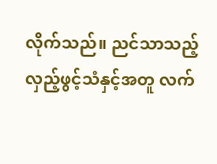လိုက်သည်။ ညင်သာသည့် လှည့်ဖွင့်သံနှင့်အတူ လက်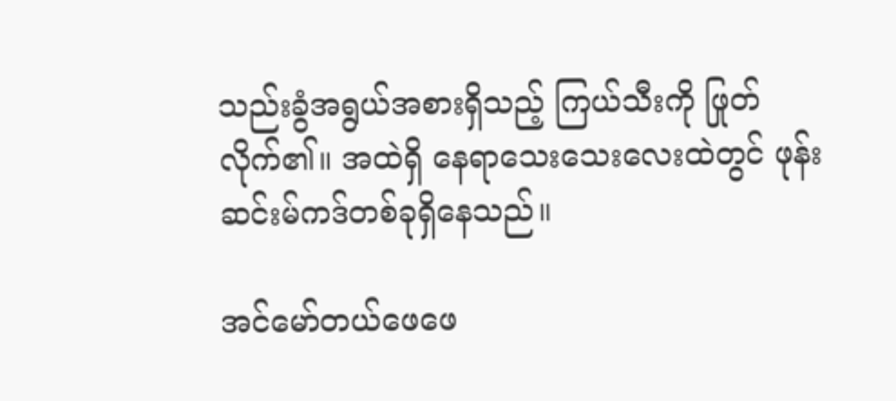သည်းခွံအရွယ်အစားရှိသည့် ကြယ်သီးကို ဖြုတ်လိုက်၏။ အထဲရှိ နေရာသေးသေးလေးထဲတွင် ဖုန်းဆင်းမ်ကဒ်တစ်ခုရှိနေသည်။

အင်မော်တယ်ဖေဖေ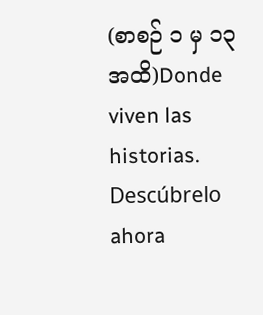(စာစဉ် ၁ မှ ၁၃ အထိ)Donde viven las historias. Descúbrelo ahora